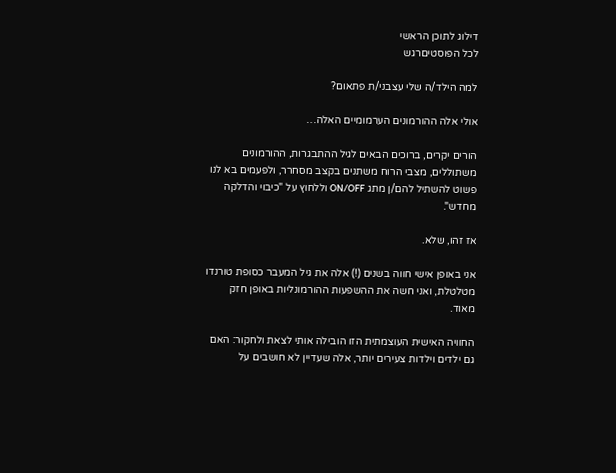דילוג לתוכן הראשי
לכל הפוסטיםרגש

למה הילד/ה שלי עצבני/ת פתאום?

אולי אלה ההורמונים הערמומיים האלה…

הורים יקרים, ברוכים הבאים לגיל ההתבגרות, ההורמונים משתוללים, מצבי הרוח משתנים בקצב מסחרר, ולפעמים בא לנו פשוט להשתיל להם/ן מתג ON/OFF וללחוץ על "כיבוי והדלקה מחדש".

אז זהו, שלא.

אני באופן אישי חווה בשנים (!) אלה את גיל המעבר כסופת טורנדו מטלטלת, ואני חשה את ההשפעות ההורמונליות באופן חזק מאוד.

החוויה האישית העוצמתית הזו הובילה אותי לצאת ולחקור: האם גם ילדים וילדות צעירים יותר, אלה שעדיין לא חושבים על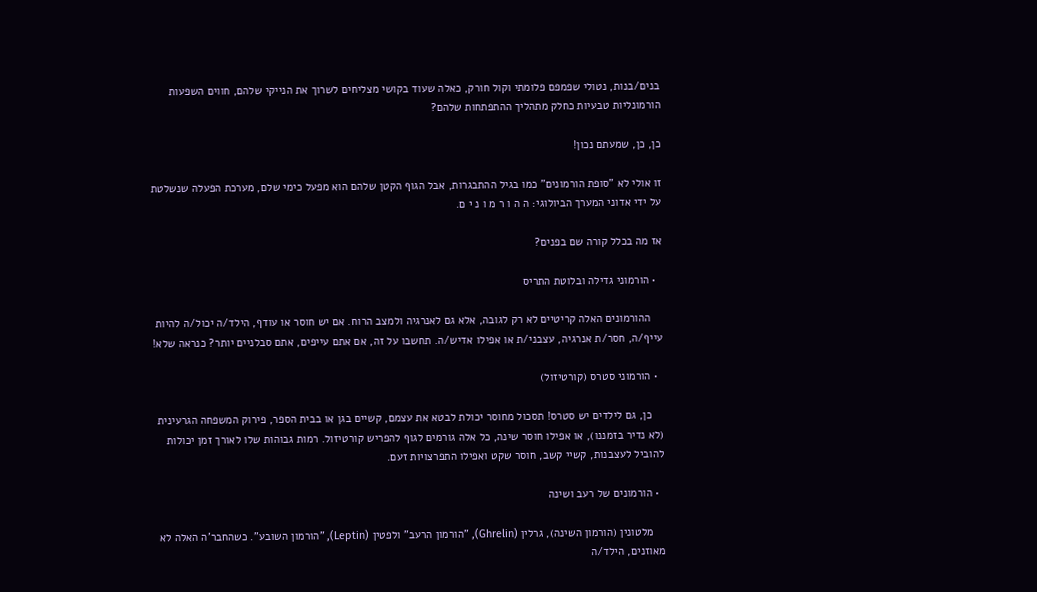בנים/בנות, נטולי שפמפם פלומתי וקול חורק, כאלה שעוד בקושי מצליחים לשרוך את הנייקי שלהם, חווים השפעות הורמונליות טבעיות כחלק מתהליך ההתפתחות שלהם?

כן, כן, שמעתם נכון!

זו אולי לא "סופת הורמונים" כמו בגיל ההתבגרות, אבל הגוף הקטן שלהם הוא מפעל כימי שלם, מערכת הפעלה שנשלטת על ידי אדוני המערך הביולוגי: ה ה ו ר מ ו נ י ם.

אז מה בכלל קורה שם בפנים?

  • הורמוני גדילה ובלוטת התריס

    ההורמונים האלה קריטיים לא רק לגובה, אלא גם לאנרגיה ולמצב הרוח. אם יש חוסר או עודף, הילד/ה יכול/ה להיות עייף/ה, חסר/ת אנרגיה, עצבני/ת או אפילו אדיש/ה. תחשבו על זה, אם אתם עייפים, אתם סבלניים יותר? כנראה שלא!

  • הורמוני סטרס (קורטיזול)

    כן, גם לילדים יש סטרס! תסכול מחוסר יכולת לבטא את עצמם, קשיים בגן או בבית הספר, פירוק המשפחה הגרעינית (לא נדיר בזמננו), או אפילו חוסר שינה, כל אלה גורמים לגוף להפריש קורטיזול. רמות גבוהות שלו לאורך זמן יכולות להוביל לעצבנות, קשיי קשב, חוסר שקט ואפילו התפרצויות זעם.

  • הורמונים של רעב ושינה

    מלטונין (הורמון השינה), גרלין (Ghrelin), "הורמון הרעב" ולפטין (Leptin), "הורמון השובע". כשהחבר'ה האלה לא מאוזנים, הילד/ה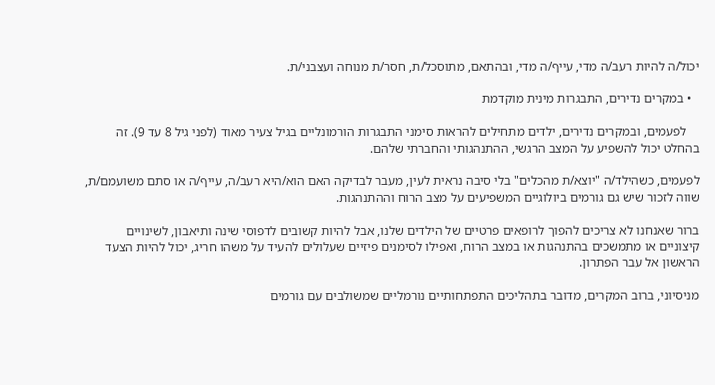יכול/ה להיות רעב/ה מדי, עייף/ה מדי, ובהתאם, מתוסכל/ת, חסר/ת מנוחה ועצבני/ת.

  • במקרים נדירים, התבגרות מינית מוקדמת

    לפעמים, ובמקרים נדירים, ילדים מתחילים להראות סימני התבגרות הורמונליים בגיל צעיר מאוד (לפני גיל 8 עד 9). זה בהחלט יכול להשפיע על המצב הרגשי, ההתנהגותי והחברתי שלהם.

לפעמים, כשהילד/ה "יוצא/ת מהכלים" בלי סיבה נראית לעין, מעבר לבדיקה האם הוא/היא רעב/ה, עייף/ה או סתם משועמם/ת, שווה לזכור שיש גם גורמים ביולוגיים המשפיעים על מצב הרוח וההתנהגות.

ברור שאנחנו לא צריכים להפוך לרופאים פרטיים של הילדים שלנו, אבל להיות קשובים לדפוסי שינה ותיאבון, לשינויים קיצוניים או מתמשכים בהתנהגות או במצב הרוח, ואפילו לסימנים פיזיים שעלולים להעיד על משהו חריג, יכול להיות הצעד הראשון אל עבר הפתרון.

מניסיוני, ברוב המקרים, מדובר בתהליכים התפתחותיים נורמליים שמשולבים עם גורמים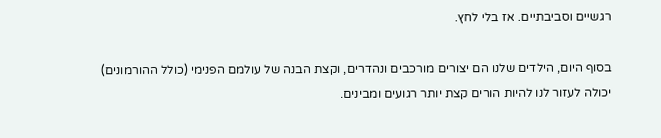רגשיים וסביבתיים. אז בלי לחץ.

בסוף היום, הילדים שלנו הם יצורים מורכבים ונהדרים, וקצת הבנה של עולמם הפנימי (כולל ההורמונים) יכולה לעזור לנו להיות הורים קצת יותר רגועים ומבינים.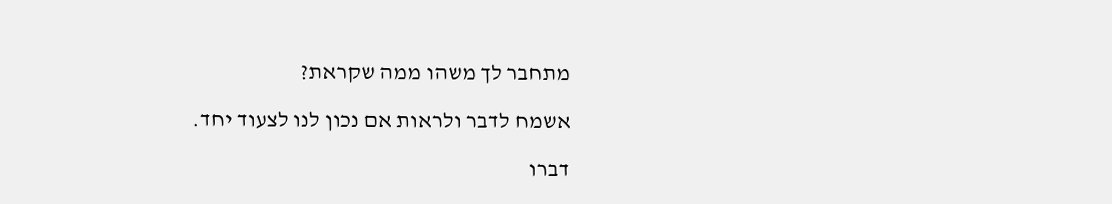מתחבר לך משהו ממה שקראת?

אשמח לדבר ולראות אם נכון לנו לצעוד יחד.

דברו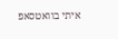איתי בוואטסאפ